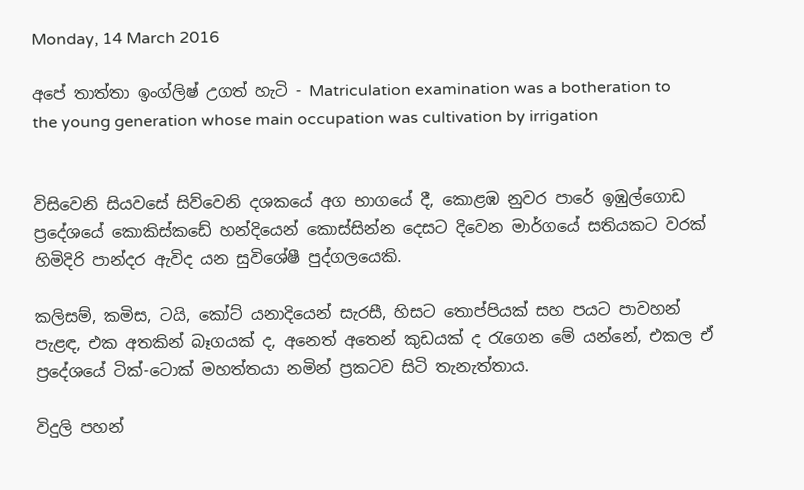Monday, 14 March 2016

අපේ තාත්තා ඉංග්ලිෂ් උගත් හැටි - Matriculation examination was a botheration to the young generation whose main occupation was cultivation by irrigation


විසිවෙනි සියවසේ සිව්වෙනි දශකයේ අග භාගයේ දී, කොළඹ නුවර පාරේ ඉඹුල්ගොඩ ප්‍රදේශයේ කොකිස්කඩේ හන්දියෙන් කොස්සින්න දෙසට දිවෙන මාර්ගයේ සතියකට වරක් හිමිදිරි පාන්දර ඇවිද යන සුවිශේෂී පුද්ගලයෙකි.

කලිසම්, කමිස, ටයි, කෝට් යනාදියෙන් සැරසී, හිසට තොප්පියක් සහ පයට පාවහන් පැළඳ, එක අතකින් බෑගයක් ද, අනෙත් අතෙන් කුඩයක් ද රැගෙන මේ යන්නේ, එකල ඒ ප්‍රදේශයේ ටික්-ටොක් මහත්තයා නමින් ප්‍රකටව සිටි තැනැත්තාය.

විදුලි පහන්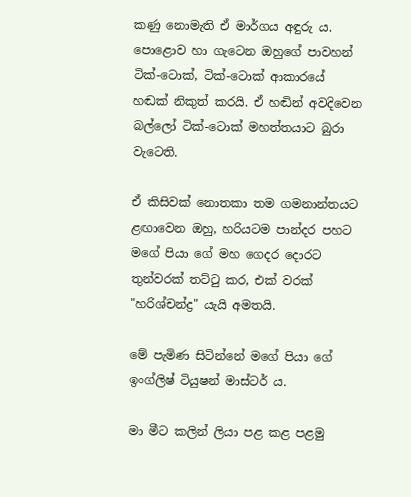කණු නොමැති ඒ මාර්ගය අඳුරු ය. පොළොව හා ගැටෙන ඔහුගේ පාවහන් ටික්-ටොක්, ටික්-ටොක් ආකාරයේ හඬක් නිකුත් කරයි. ඒ හඬින් අවදිවෙන බල්ලෝ ටික්-ටොක් මහත්තයාට බුරා වැටෙති.

ඒ කිසිවක් නොතකා තම ගමනාන්තයට ළඟාවෙන ඔහු, හරියටම පාන්දර පහට මගේ පියා ගේ මහ ගෙදර දොරට තුන්වරක් තට්ටු කර, එක් වරක් "හරිශ්චන්ද්‍ර" යැයි අමතයි.

මේ පැමිණ සිටින්නේ මගේ පියා ගේ ඉංග්ලිෂ් ටියුෂන් මාස්ටර් ය.

මා මීට කලින් ලියා පළ කළ පළමු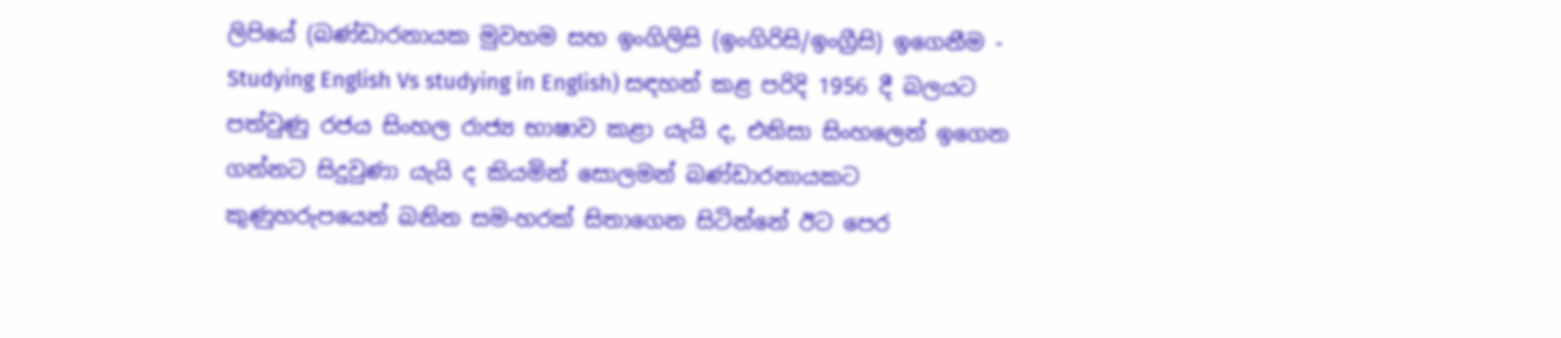ලිපියේ (බණ්ඩාරනායක මුවහම සහ ඉංගිලිසි (ඉංගිරිසි/ඉංග්‍රීසි) ඉගෙනීම - Studying English Vs studying in English) සඳහන් කළ පරිදි 1956 දී බලයට පත්වුණු රජය සිංහල රාජ්‍ය භාෂාව කළා යැයි ද, එනිසා සිංහලෙන් ඉගෙන ගන්නට සිදුවුණා යැයි ද කියමින් සොලමන් බණ්ඩාරනායකට කුණුහරුපයෙන් බනින සම-හරක් සිතාගෙන සිටින්නේ ඊට පෙර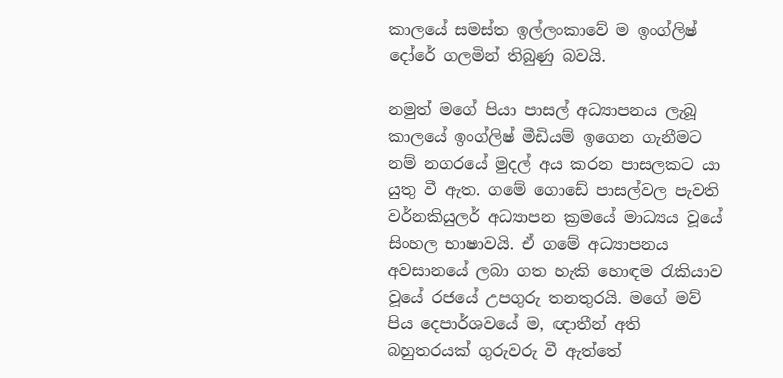කාලයේ සමස්ත ඉල්ලංකාවේ ම ඉංග්ලිෂ් දෝරේ ගලමින් තිබුණු බවයි.

නමුත් මගේ පියා පාසල් අධ්‍යාපනය ලැබූ කාලයේ ඉංග්ලිෂ් මීඩියම් ඉගෙන ගැනීමට නම් නගරයේ මුදල් අය කරන පාසලකට යා යුතු වී ඇත. ගමේ ගොඩේ පාසල්වල පැවති වර්නකියුලර් අධ්‍යාපන ක්‍රමයේ මාධ්‍යය වූයේ සිංහල භාෂාවයි. ඒ ගමේ අධ්‍යාපනය අවසානයේ ලබා ගත හැකි හොඳම රැකියාව වූයේ රජයේ උපගුරු තනතුරයි. මගේ මව් පිය දෙපාර්ශවයේ ම, ඥාතීන් අති බහුතරයක් ගුරුවරු වී ඇත්තේ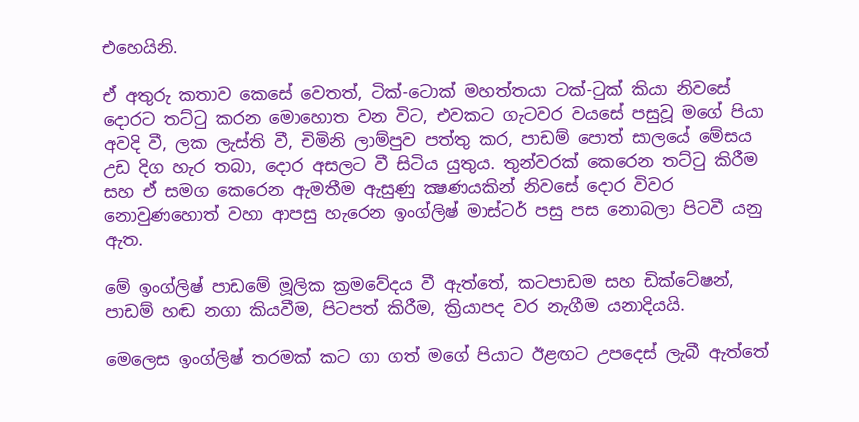එහෙයිනි.

ඒ අතුරු කතාව කෙසේ වෙතත්, ටික්-ටොක් මහත්තයා ටක්-ටුක් කියා නිවසේ දොරට තට්ටු කරන මොහොත වන විට, එවකට ගැටවර වයසේ පසුවූ මගේ පියා අවදි වී, ලක ලැස්ති වී, චිමිනි ලාම්පුව පත්තු කර, පාඩම් පොත් සාලයේ මේසය උඩ දිග හැර තබා, දොර අසලට වී සිටිය යුතුය. තුන්වරක් කෙරෙන තට්ටු කිරීම සහ ඒ සමග කෙරෙන ඇමතීම ඇසුණු ක්‍ෂණයකින් නිවසේ දොර විවර නොවුණහොත් වහා ආපසු හැරෙන ඉංග්ලිෂ් මාස්ටර් පසු පස නොබලා පිටවී යනු ඇත.

මේ ඉංග්ලිෂ් පාඩමේ මූලික ක්‍රමවේදය වී ඇත්තේ, කටපාඩම සහ ඩික්ටේෂන්, පාඩම් හඬ නගා කියවීම, පිටපත් කිරීම, ක්‍රියාපද වර නැගීම යනාදියයි.

මෙලෙස ඉංග්ලිෂ් තරමක් කට ගා ගත් මගේ පියාට ඊළඟට උපදෙස් ලැබී ඇත්තේ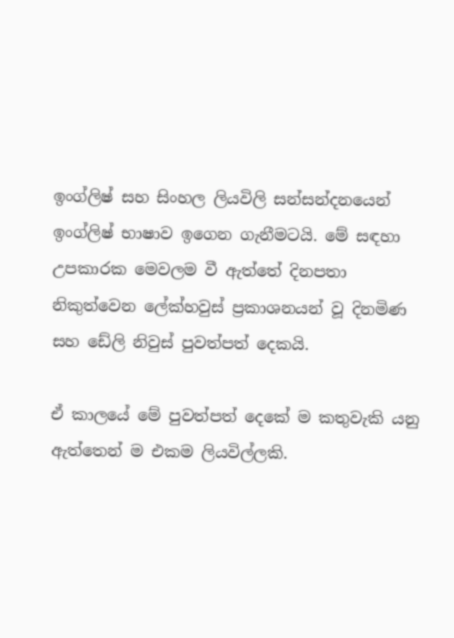ඉංග්ලිෂ් සහ සිංහල ලියවිලි සන්සන්දනයෙන් ඉංග්ලිෂ් භාෂාව ඉගෙන ගැනීමටයි. මේ සඳහා උපකාරක මෙවලම වී ඇත්තේ දිනපතා නිකුත්වෙන ලේක්හවුස් ප්‍රකාශනයන් වූ දිනමිණ සහ ඩේලි නිවුස් පුවත්පත් දෙකයි.

ඒ කාලයේ මේ පුවත්පත් දෙකේ ම කතුවැකි යනු ඇත්තෙන් ම එකම ලියවිල්ලකි.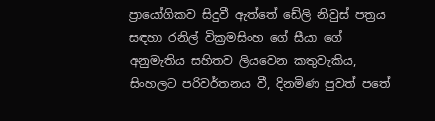ප්‍රායෝගිකව සිදුවී ඇත්තේ ඩේලි නිවුස් පත්‍රය සඳහා රනිල් වික්‍රමසිංහ ගේ සීයා ගේ අනුමැතිය සහිතව ලියවෙන කතුවැකිය, සිංහලට පරිවර්තනය වී, දිනමිණ පුවත් පතේ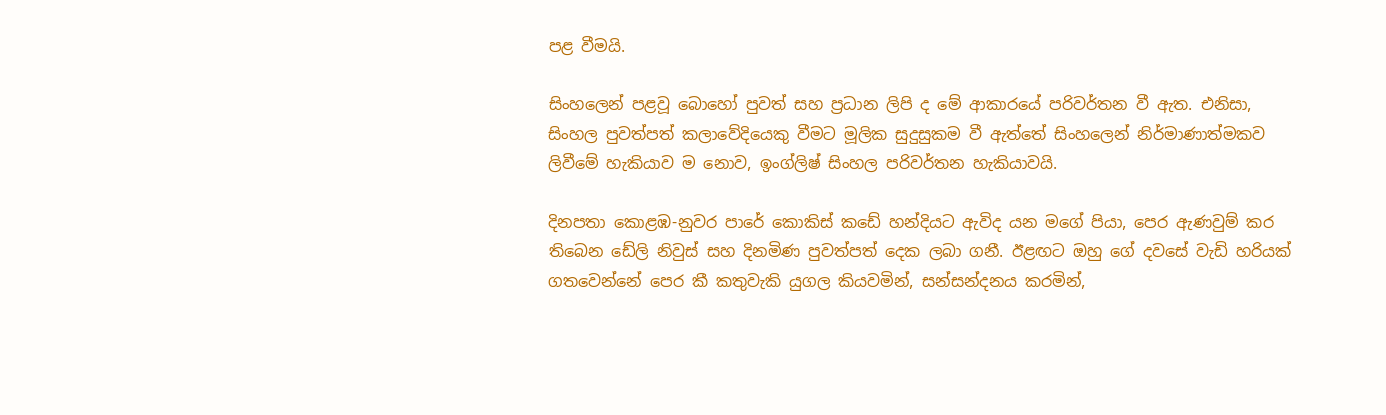පළ වීමයි.

සිංහලෙන් පළවූ බොහෝ පුවත් සහ ප්‍රධාන ලිපි ද මේ ආකාරයේ පරිවර්තන වී ඇත. එනිසා, සිංහල පුවත්පත් කලාවේදියෙකු වීමට මූලික සුදුසුකම වී ඇත්තේ සිංහලෙන් නිර්මාණාත්මකව ලිවීමේ හැකියාව ම නොව, ඉංග්ලිෂ් සිංහල පරිවර්තන හැකියාවයි.

දිනපතා කොළඹ-නුවර පාරේ කොකිස් කඩේ හන්දියට ඇවිද යන මගේ පියා, පෙර ඇණවුම් කර තිබෙන ඩේලි නිවුස් සහ දිනමිණ පුවත්පත් දෙක ලබා ගනී. ඊළඟට ඔහු ගේ දවසේ වැඩි හරියක් ගතවෙන්නේ පෙර කී කතුවැකි යුගල කියවමින්, සන්සන්දනය කරමින්,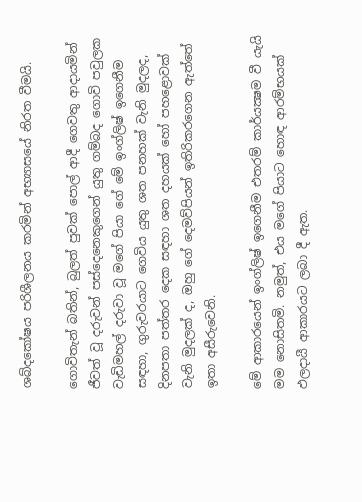ශබ්දකෝෂය පරිශීලනය කරමින් අභ්‍යාසයේ නිරත වීමයි.

ගොවිතැන් බතින්, බුලත් පුවක් පොල් ආදී ගෙවතු ආදායමින් ජීවත් වූ දරුවන් පස්දෙනෙකුගෙන් යුතු ගම්බද ගොවි පවුලක වැඩිමහල් දරුවා වූ මගේ පියා ගේ මේ ඉංග්ලිෂ් ඉගෙනීම සඳහා, ගුරුවරයාට ගෙවිය යුතු ශත පනහක් වැනි මුදලද, දිනපතා පත්තර දෙක සඳහා ශත දහයක් හෝ පහළොවක් වැනි මුදලක් ද, ඔහු ගේ දෙමව්පියන් ඉතිරිකරගෙන ඇත්තේ ඉතා අසීරුවෙනි.

මේ ආකාරයෙන් ඉංග්ලිෂ් ඉගෙනීම එතරම් කාර්යක්‍ෂම වී යැයි මම නොසිතමි. නමුත්, එය මගේ පියාට හොඳ ආරම්භයක් ඵලදායී ආකාරයට ලබා දී ඇත.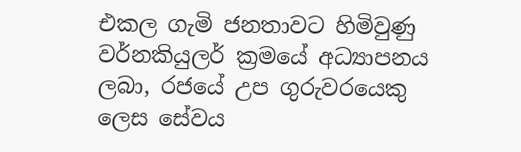එකල ගැමි ජනතාවට හිමිවුණු වර්නකියුලර් ක්‍රමයේ අධ්‍යාපනය ලබා, රජයේ උප ගුරුවරයෙකු ලෙස සේවය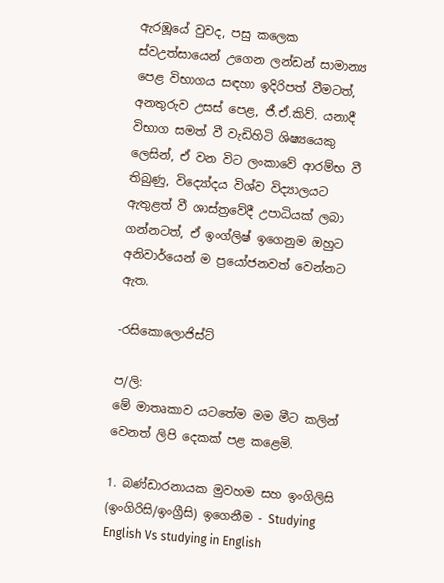ඇරඹූයේ වුවද, පසු කලෙක ස්වඋත්සායෙන් උගෙන ලන්ඩන් සාමාන්‍ය පෙළ විභාගය සඳහා ඉදිරිපත් වීමටත්, අනතුරුව උසස් පෙළ, ජී.ඒ.කිව්. යනාදී විභාග සමත් වී වැඩිහිටි ශිෂ්‍යයෙකු ලෙසින්, ඒ වන විට ලංකාවේ ආරම්භ වී තිබුණු, විද්‍යෝදය විශ්ව විද්‍යාලයට ඇතුළත් වී ශාස්ත්‍රවේදී උපාධියක් ලබා ගන්නටත්, ඒ ඉංග්ලිෂ් ඉගෙනුම ඔහුට අනිවාර්යෙන් ම ප්‍රයෝජනවත් වෙන්නට ඇත.

-රසිකොලොජිස්ට්

ප/ලි:
මේ මාතෘකාව යටතේම මම මීට කලින් වෙනත් ලිපි දෙකක් පළ කළෙමි.

1. බණ්ඩාරනායක මුවහම සහ ඉංගිලිසි (ඉංගිරිසි/ඉංග්‍රීසි) ඉගෙනීම - Studying English Vs studying in English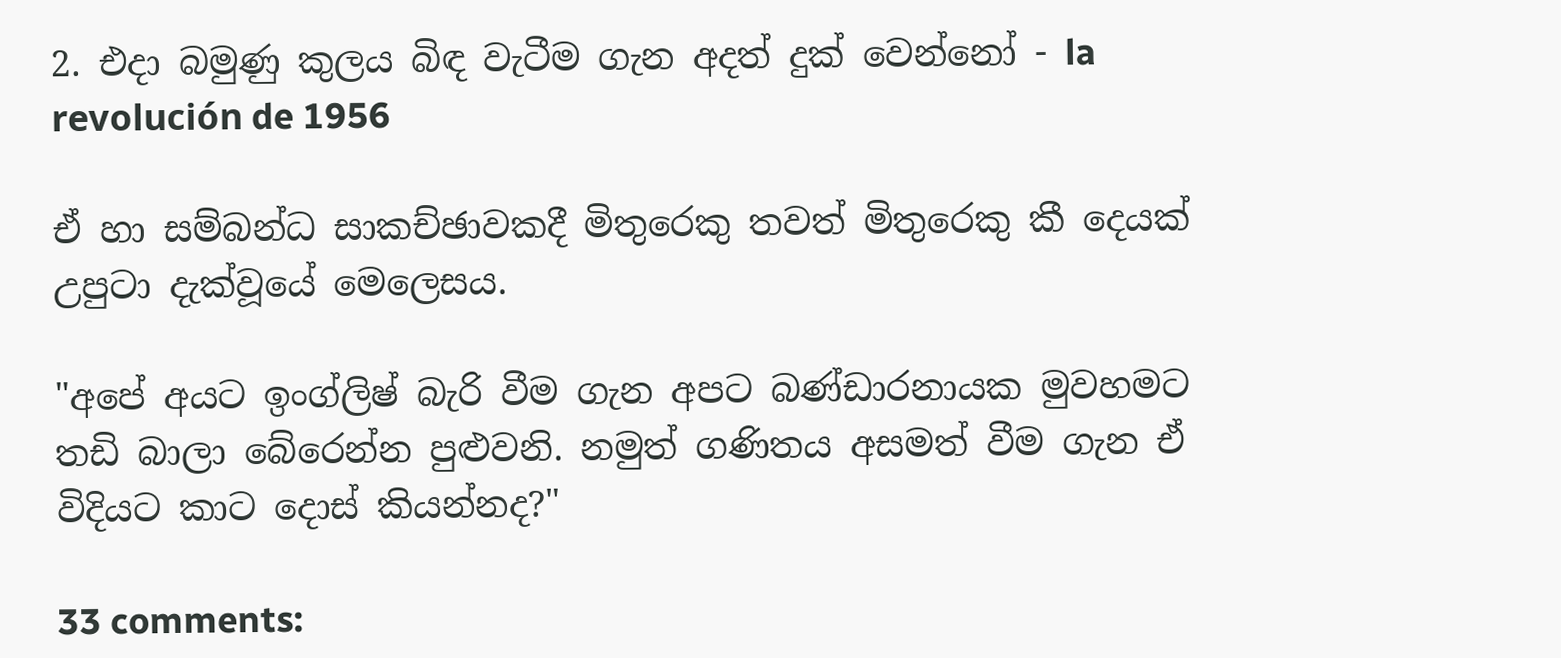2. එදා බමුණු කුලය බිඳ වැටීම ගැන අදත් දුක් වෙන්නෝ - la revolución de 1956

ඒ හා සම්බන්ධ සාකච්ඡාවකදී මිතුරෙකු තවත් මිතුරෙකු කී දෙයක් උපුටා දැක්වූයේ මෙලෙසය.

"අපේ අයට ඉංග්ලිෂ් බැරි වීම ගැන අපට බණ්ඩාරනායක මුවහමට තඩි බාලා බේරෙන්න පුළුවනි. නමුත් ගණිතය අසමත් වීම ගැන ඒ විදියට කාට දොස් කියන්නද?"

33 comments: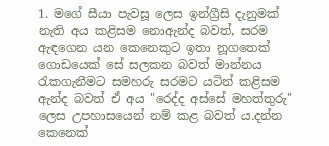1. මගේ සීයා පැවසූ ලෙස ඉන්ග්‍රීසි දැනුමක් නැති අය කළිසම නොඇන්ද බවත්, සරම ඇඳගෙන යන කෙනෙකුට ඉතා නූගතෙක් ගොඩයෙක් සේ සලකන බවත් මාන්නය රැකගැනීමට සමහරු සරමට යටින් කළිසම ඇන්ද බවත් ඒ අය "රෙද්ද අස්සේ මහත්තුරු" ලෙස උපහාසයෙන් නම් කළ බවත් ය.දන්න කෙනෙක්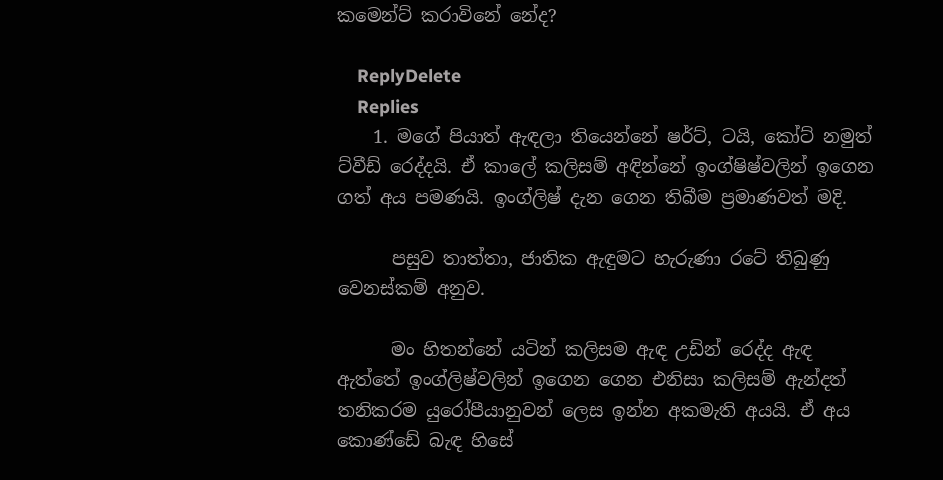කමෙන්ට් කරාවිනේ නේද?

    ReplyDelete
    Replies
    1. මගේ පියාත් ඇඳලා තියෙන්නේ ෂර්ට්, ටයි, කෝට් නමුත් ට්වීඩ් රෙද්දයි. ඒ කාලේ කලිසම් අඳින්නේ ඉංග්ෂිෂ්වලින් ඉගෙන ගත් අය පමණයි. ඉංග්ලිෂ් දැන ගෙන තිබීම ප්‍රමාණවත් මදි.

      පසුව තාත්තා, ජාතික ඇඳුමට හැරුණා රටේ තිබුණු වෙනස්කම් අනුව.

      මං හිතන්නේ යටින් කලිසම ඇඳ උඩින් රෙද්ද ඇඳ ඇත්තේ ඉංග්ලිෂ්වලින් ඉගෙන ගෙන එනිසා කලිසම් ඇන්දත් තනිකරම යුරෝපීයානුවන් ලෙස ඉන්න අකමැති අයයි. ඒ අය කොණ්ඩේ බැඳ හිසේ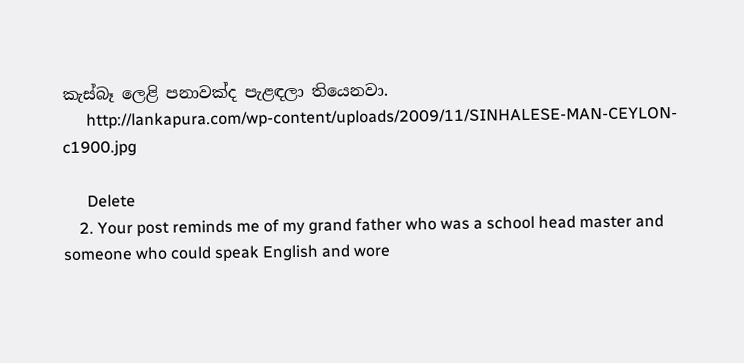කැස්බෑ ලෙළි පනාවක්ද පැළඳලා තියෙනවා.
      http://lankapura.com/wp-content/uploads/2009/11/SINHALESE-MAN-CEYLON-c1900.jpg

      Delete
    2. Your post reminds me of my grand father who was a school head master and someone who could speak English and wore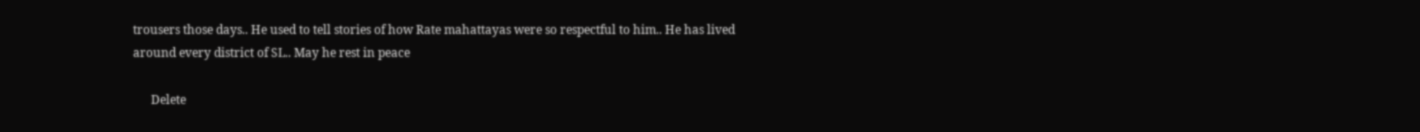trousers those days.. He used to tell stories of how Rate mahattayas were so respectful to him.. He has lived around every district of SL.. May he rest in peace

      Delete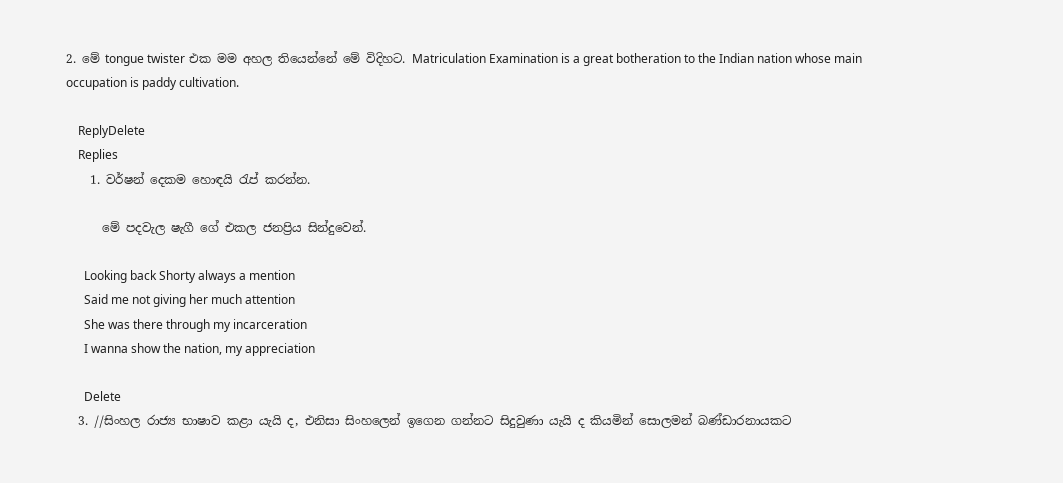2. මේ tongue twister එක මම අහල තියෙන්නේ මේ විදිහට. Matriculation Examination is a great botheration to the Indian nation whose main occupation is paddy cultivation.

    ReplyDelete
    Replies
    1. වර්ෂන් දෙකම හොඳයි රැප් කරන්න.

      මේ පදවැල ෂැගී ගේ එකල ජනප්‍රිය සින්දුවෙන්.

      Looking back Shorty always a mention
      Said me not giving her much attention
      She was there through my incarceration
      I wanna show the nation, my appreciation

      Delete
  3. //සිංහල රාජ්‍ය භාෂාව කළා යැයි ද, එනිසා සිංහලෙන් ඉගෙන ගන්නට සිදුවුණා යැයි ද කියමින් සොලමන් බණ්ඩාරනායකට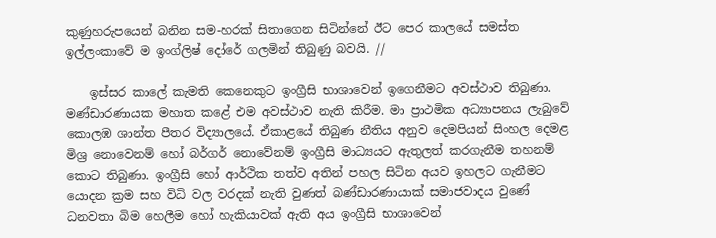කුණුහරුපයෙන් බනින සම-හරක් සිතාගෙන සිටින්නේ ඊට පෙර කාලයේ සමස්ත ඉල්ලංකාවේ ම ඉංග්ලිෂ් දෝරේ ගලමින් තිබුණු බවයි. //

    ඉස්සර කාලේ කැමති කෙනෙකුට ඉංග්‍රීසි භාශාවෙන් ඉගෙනීමට අවස්ථාව තිබුණා. මණ්ඩාරණායක මහාත කළේ එම අවස්ථාව නැති කිරීම. මා ප්‍රාථමික අධ්‍යාපනය ලැබුවේ කොලඹ ශාන්ත පීතර විද්‍යාලයේ. ඒකාළයේ තිබුණ නීතිය අනුව දෙමපියන් සිංහල දෙමළ මිශ්‍ර නොවෙනම් හෝ බර්ගර් නොවේනම් ඉංග්‍රීසි මාධ්‍යයට ඇතුලත් කරගැනීම තහනම් කොට තිබුණා. ඉංග්‍රීසි හෝ ආර්ථික තත්ව අතින් පහල සිටින අයව ඉහලට ගැනීමට යොදන ක්‍රම සහ විධි වල වරදක් නැති වුණත් බණ්ඩාරණායාක් සමාජවාදය වුණේ ධනවතා බිම හෙලීම හෝ හැකියාවක් ඇති අය ඉංග්‍රීසි භාශාවෙන්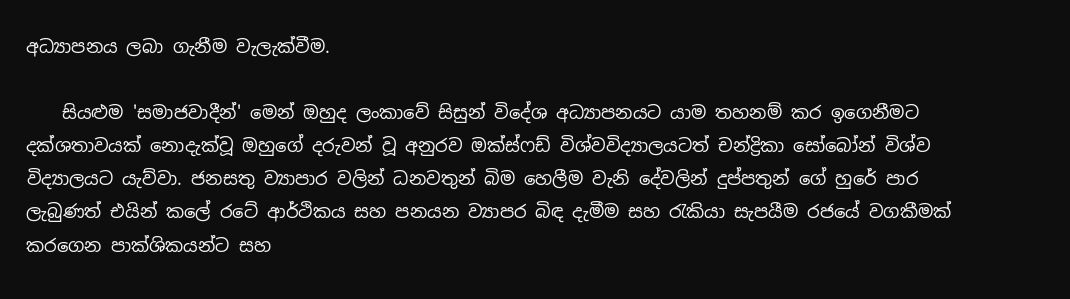අධ්‍යාපනය ලබා ගැනීම වැලැක්වීම.

    සියළුම 'සමාජවාදීන්' මෙන් ඔහුද ලංකාවේ සිසුන් විදේශ අධ්‍යාපනයට යාම තහනම් කර ඉගෙනීමට දක්ශතාවයක් නොදැක්වූ ඔහුගේ දරුවන් වූ අනුරව ඔක්ස්ෆඩ් විශ්වවිද්‍යාලයටත් චන්ද්‍රිකා සෝබෝන් විශ්ව විද්‍යාලයට යැව්වා. ජනසතු ව්‍යාපාර වලින් ධනවතුන් බිම හෙලීම වැනි දේවලින් දුප්පතුන් ගේ හුරේ පාර ලැබුණත් එයින් කලේ රටේ ආර්ථිකය සහ පනයන ව්‍යාපර බිඳ දැමීම සහ රැකියා සැපයීම රජයේ වගකීමක් කරගෙන පාක්ශිකයන්ට සහ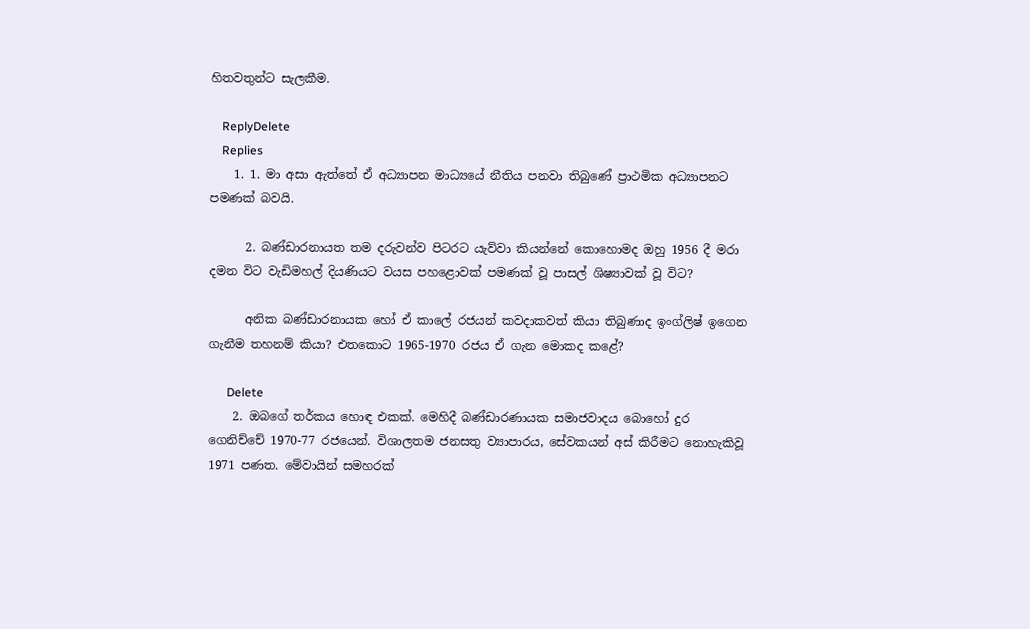හිතවතුන්ට සැලකීම.

    ReplyDelete
    Replies
    1. 1. මා අසා ඇත්තේ ඒ අධ්‍යාපන මාධ්‍යයේ නීතිය පනවා තිබුණේ ප්‍රාථමික අධ්‍යාපනට පමණක් බවයි.

      2. බණ්ඩාරනායත තම දරුවන්ව පිටරට යැව්වා කියන්නේ කොහොමද ඔහු 1956 දී මරා දමන විට වැඩිමහල් දියණියට වයස පහළොවක් පමණක් වූ පාසල් ශිෂ්‍යාවක් වූ විට?

      අනික බණ්ඩාරනායක හෝ ඒ කාලේ රජයන් කවදාකවත් කියා තිබුණාද ඉංග්ලිෂ් ඉගෙන ගැනීම තහනම් කියා? එතකොට 1965-1970 රජය ඒ ගැන මොකද කළේ?

      Delete
    2. ඔබගේ තර්කය හොඳ එකක්. මෙහිදී බණ්ඩාරණායක සමාජවාදය බොහෝ දුර ගෙනිච්චේ 1970-77 රජයෙන්. විශාලතම ජනසතු ව්‍යාපාරය, සේවකයන් අස් කිරීමට නොහැකිවූ 1971 පණත. මේවායින් සමහරක්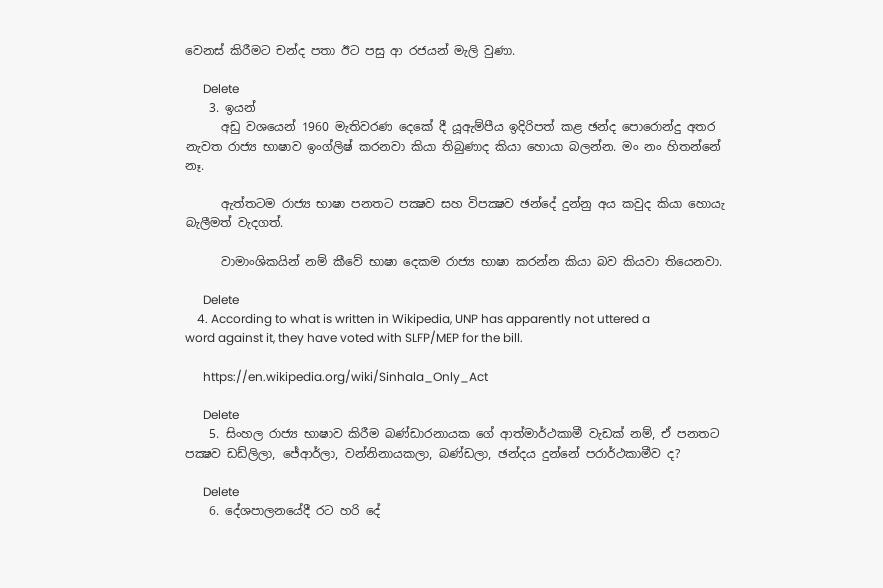වෙනස් කිරීමට චන්ද පතා ඊට පසු ආ රජයන් මැලි වුණා.

      Delete
    3. ඉයන්
      අඩු වශයෙන් 1960 මැතිවරණ දෙකේ දී යූඇම්පීය ඉදිරිපත් කළ ඡන්ද පොරොන්දු අතර නැවත රාජ්‍ය භාෂාව ඉංග්ලිෂ් කරනවා කියා තිබුණාද කියා හොයා බලන්න. මං නං හිතන්නේ නෑ.

      ඇත්තටම රාජ්‍ය භාෂා පනතට පක්‍ෂව සහ විපක්‍ෂව ඡන්දේ දුන්නු අය කවුද කියා හොයැ බැලීමත් වැදගත්.

      වාමාංශිකයින් නම් කීවේ භාෂා දෙකම රාජ්‍ය භාෂා කරන්න කියා බව කියවා තියෙනවා.

      Delete
    4. According to what is written in Wikipedia, UNP has apparently not uttered a word against it, they have voted with SLFP/MEP for the bill.

      https://en.wikipedia.org/wiki/Sinhala_Only_Act

      Delete
    5. සිංහල රාජ්‍ය භාෂාව කිරීම බණ්ඩාරනායක ගේ ආත්මාර්ථකාමී වැඩක් නම්, ඒ පනතට පක්‍ෂව ඩඩ්ලිලා, ජේආර්ලා, වන්නිනායකලා, බණ්ඩලා, ඡන්දය දුන්නේ පරාර්ථකාමීව ද?

      Delete
    6. දේශපාලනයේදී රට හරි දේ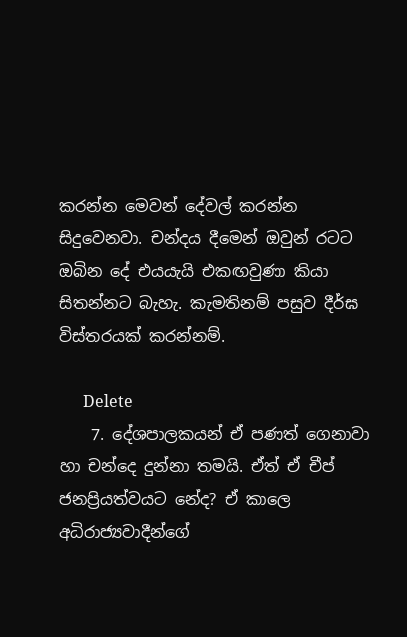කරන්න මෙවන් දේවල් කරන්න සිදුවෙනවා. චන්දය දීමෙන් ඔවුන් රටට ඔබින දේ එයයැයි එකඟවුණා කියා සිතන්නට බැහැ. කැමතිනම් පසුව දීර්ඝ විස්තරයක් කරන්නම්.

      Delete
    7. දේශපාලකයන් ඒ පණත් ගෙනාවා හා චන්දෙ දුන්නා තමයි. ඒත් ඒ චීප් ජනප්‍රියත්වයට නේද? ඒ කාලෙ අධිරාජ්‍යවාදීන්ගේ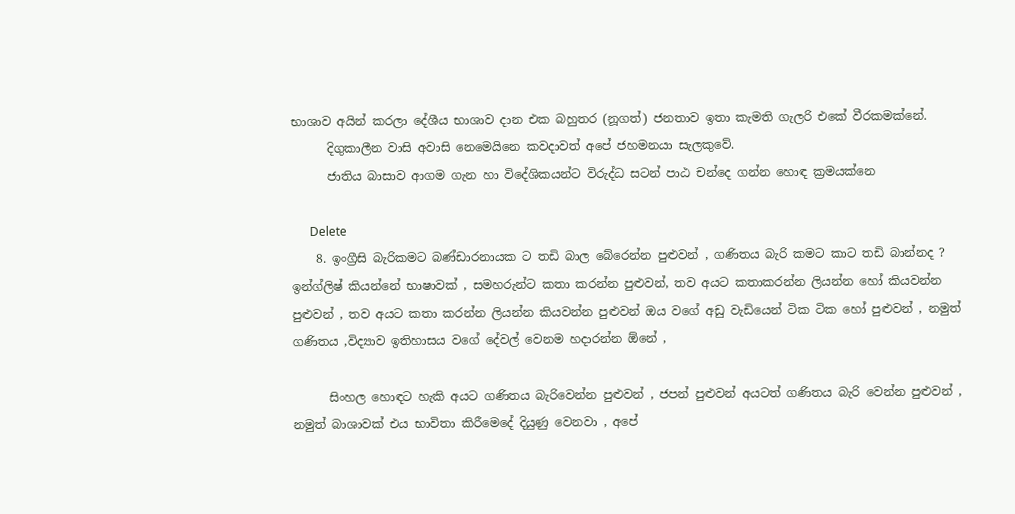භාශාව අයින් කරලා දේශීය භාශාව දාන එක බහුතර (නූගත්) ජනතාව ඉතා කැමති ගැලරි එකේ වීරකමක්නේ.
      දිගුකාලීන වාසි අවාසි නෙමෙයිනෙ කවදාවත් අපේ ජහමනයා සැලකුවේ.
      ජාතිය බාසාව ආගම ගැන හා විදේශිකයන්ට විරුද්ධ සටන් පාඨ චන්දෙ ගන්න හොඳ ක්‍රමයක්නෙ

      Delete
    8. ඉංග්‍රීසි බැරිකමට බණ්ඩාරනායක ට තඩි බාල බේරෙන්න පුළුවන් , ගණිතය බැරි කමට කාට තඩි බාන්නද ? ඉන්ග්ලිෂ් කියන්නේ භාෂාවක් , සමහරුන්ට කතා කරන්න පුළුවන්, තව අයට කතාකරන්න ලියන්න හෝ කියවන්න පුළුවන් , තව අයට කතා කරන්න ලියන්න කියවන්න පුළුවන් ඔය වගේ අඩු වැඩියෙන් ටික ටික හෝ පුළුවන් , නමුත් ගණිතය ,විද්‍යාව ඉතිහාසය වගේ දේවල් වෙනම හදාරන්න ඕනේ ,

      සිංහල හොඳට හැකි අයට ගණිතය බැරිවෙන්න පුළුවන් , ජපන් පුළුවන් අයටත් ගණිතය බැරි වෙන්න පුළුවන් , නමුත් බාශාවක් එය භාවිතා කිරීමෙදේ දියුණු වෙනවා , අපේ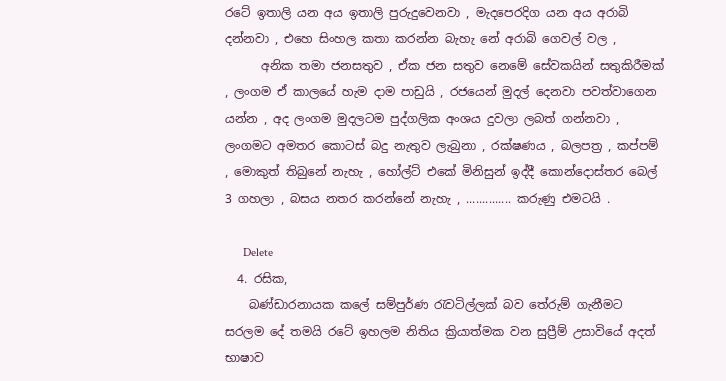රටේ ඉතාලි යන අය ඉතාලි පුරුදුවෙනවා , මැදපෙරදිග යන අය අරාබි දන්නවා , එහෙ සිංහල කතා කරන්න බැහැ නේ අරාබි ගෙවල් වල ,
      අනික තමා ජනසතුව , ඒක ජන සතුව නෙමේ සේවකයින් සතුකිරීමක් , ලංගම ඒ කාලයේ හැම දාම පාඩුයි , රජයෙන් මුදල් දෙනවා පවත්වාගෙන යන්න , අද ලංගම මුදලටම පුද්ගලික අංශය දුවලා ලබත් ගන්නවා , ලංගමට අමතර කොටස් බදු නැතුව ලැබුනා , රක්ෂණය , බලපත්‍ර , කප්පම් , මොකුත් තිබුනේ නැහැ , හෝල්ට් එකේ මිනිසුන් ඉද්දී කොන්දොස්තර බෙල් 3 ගහලා , බසය නතර කරන්නේ නැහැ , .............. කරුණු එමටයි .

      Delete
  4. රසික,
    බණ්ඩාරනායක කලේ සම්පුර්ණ රැවටිල්ලක් බව තේරුම් ගැනීමට සරලම දේ තමයි රටේ ඉහලම නිතිය ක්‍රියාත්මක වන සුප්‍රීම් උසාවියේ අදත් භාෂාව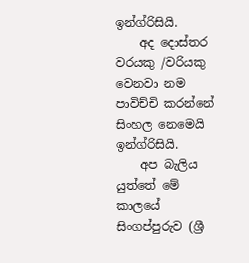ඉන්ග්රිසියි.
    අද දොස්තර වරයකු /වරියකු වෙනවා නම පාවිච්චි කරන්නේ සිංහල නෙමෙයි ඉන්ග්රිසියි.
    අප බැලිය යුත්තේ මේ කාලයේ සිංගප්පුරුව (ශ්‍රී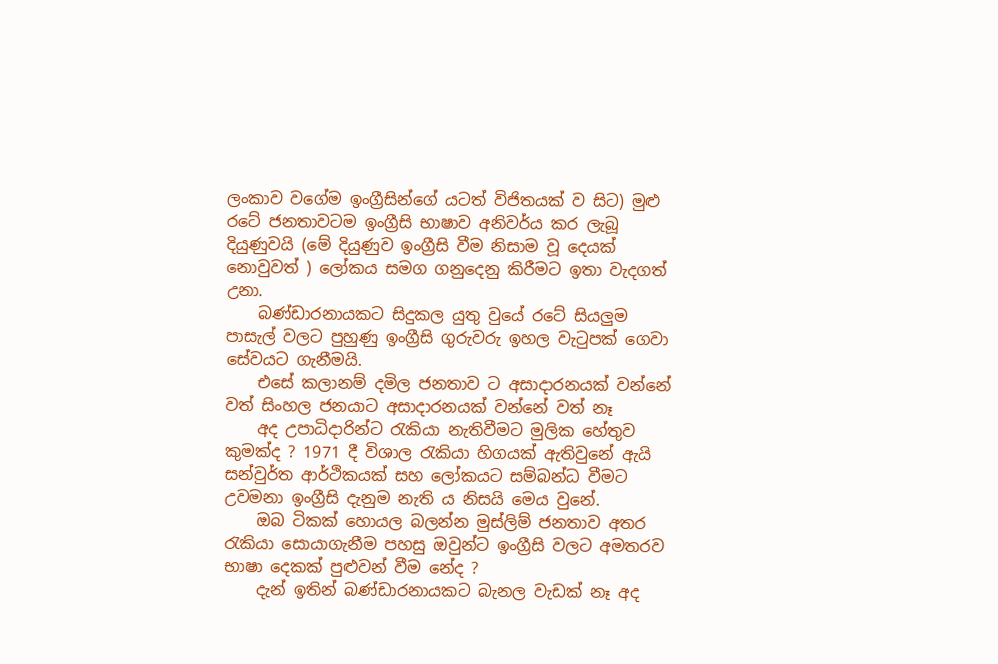ලංකාව වගේම ඉංග්‍රීසින්ගේ යටත් විජිතයක් ව සිට) මුළු රටේ ජනතාවටම ඉංග්‍රීසි භාෂාව අනිවර්ය කර ලැබූ දියුණුවයි (මේ දියුණුව ඉංග්‍රීසි වීම නිසාම වූ දෙයක් නොවුවත් ) ලෝකය සමග ගනුදෙනු කිරීමට ඉතා වැදගත් උනා.
    බණ්ඩාරනායකට සිදුකල යුතු වුයේ රටේ සියලුම පාසැල් වලට පුහුණු ඉංග්‍රීසි ගුරුවරු ඉහල වැටුපක් ගෙවා සේවයට ගැනීමයි.
    එසේ කලානම් දමිල ජනතාව ට අසාදාරනයක් වන්නේ වත් සිංහල ජනයාට අසාදාරනයක් වන්නේ වත් නෑ
    අද උපාධිදාරින්ට රැකියා නැතිවීමට මුලික හේතුව කුමක්ද ? 1971 දී විශාල රැකියා හිගයක් ඇතිවුනේ ඇයි සන්වුර්ත ආර්ථිකයක් සහ ලෝකයට සම්බන්ධ වීමට උවමනා ඉංග්‍රීසි දැනුම නැති ය නිසයි මෙය වුනේ.
    ඔබ ටිකක් හොයල බලන්න මුස්ලිම් ජනතාව අතර රැකියා සොයාගැනීම පහසු ඔවුන්ට ඉංග්‍රීසි වලට අමතරව භාෂා දෙකක් පුළුවන් වීම නේද ?
    දැන් ඉතින් බණ්ඩාරනායකට බැනල වැඩක් නෑ අද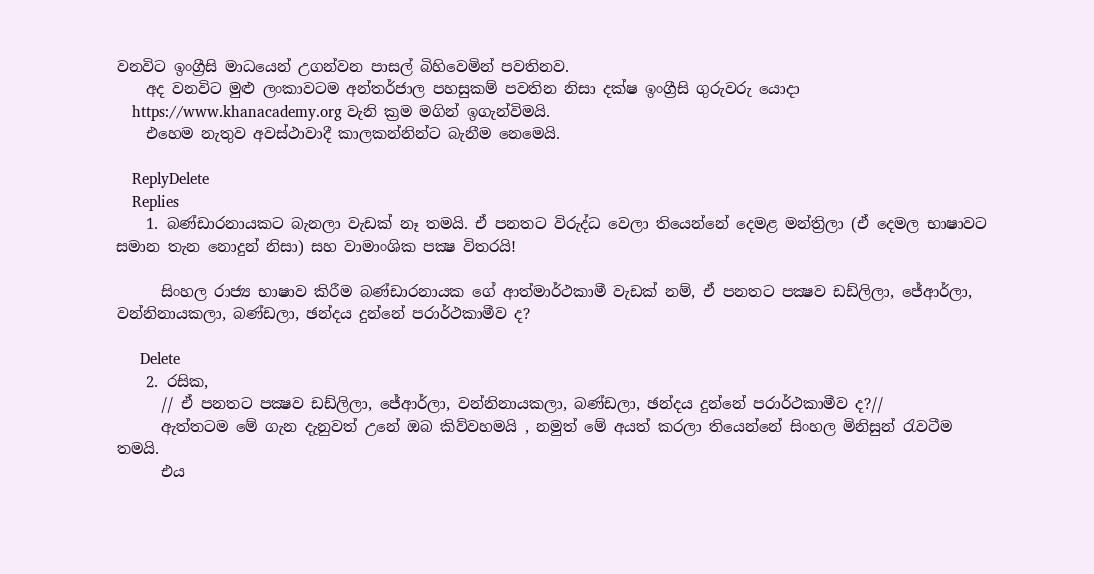වනවිට ඉංග්‍රීසි මාධයෙන් උගන්වන පාසල් බිහිවෙමින් පවතිනව.
    අද වනවිට මුළු ලංකාවටම අන්තර්ජාල පහසුකම් පවතින නිසා දක්ෂ ඉංග්‍රීසි ගුරුවරු යොදා
    https://www.khanacademy.org වැනි ක්‍රම මගින් ඉගැන්විමයි.
    එහෙම නැතුව අවස්ථාවාදී කාලකන්නින්ට බැනීම නෙමෙයි.

    ReplyDelete
    Replies
    1. බණ්ඩාරනායකට බැනලා වැඩක් නෑ තමයි. ඒ පනතට විරුද්ධ වෙලා තියෙන්නේ දෙමළ මන්ත්‍රිලා (ඒ දෙමල භාෂාවට සමාන තැන නොදුන් නිසා) සහ වාමාංශික පක්‍ෂ විතරයි!

      සිංහල රාජ්‍ය භාෂාව කිරීම බණ්ඩාරනායක ගේ ආත්මාර්ථකාමී වැඩක් නම්, ඒ පනතට පක්‍ෂව ඩඩ්ලිලා, ජේආර්ලා, වන්නිනායකලා, බණ්ඩලා, ඡන්දය දුන්නේ පරාර්ථකාමීව ද?

      Delete
    2. රසික,
      // ඒ පනතට පක්‍ෂව ඩඩ්ලිලා, ජේආර්ලා, වන්නිනායකලා, බණ්ඩලා, ඡන්දය දුන්නේ පරාර්ථකාමීව ද?//
      ඇත්තටම මේ ගැන දැනුවත් උනේ ඔබ කිව්වහමයි , නමුත් මේ අයත් කරලා තියෙන්නේ සිංහල මිනිසුන් රැවටීම තමයි.
      එය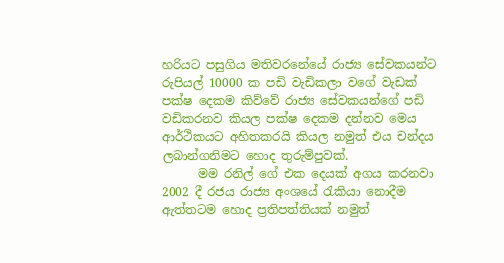හරියට පසුගිය මතිවරනේයේ රාජ්‍ය සේවකයන්ට රුපියල් 10000 ක පඩි වැඩිකලා වගේ වැඩක් පක්ෂ දෙකම කිව්වේ රාජ්‍ය සේවකයන්ගේ පඩි වඩිකරනව කියල පක්ෂ දෙකම දන්නව මෙය ආර්ථිකයට අහිතකරයි කියල නමුත් එය චන්දය ලබාන්ගනිමට හොද තුරුම්පුවක්.
      මම රනිල් ගේ එක දෙයක් අගය කරනවා 2002 දී රජය රාජ්‍ය අංශයේ රැකියා නොදීම ඇත්තටම හොද ප්‍රතිපත්තියක් නමුත්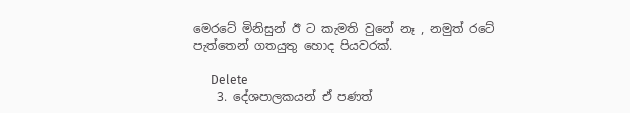මෙරටේ මිනිසුන් ඊ ට කැමති වුනේ නෑ , නමුත් රටේ පැත්තෙන් ගතයුතු හොද පියවරක්.

      Delete
    3. දේශපාලකයන් ඒ පණත්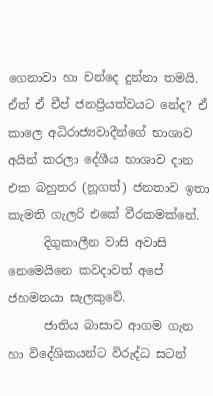ගෙනාවා හා චන්දෙ දුන්නා තමයි. ඒත් ඒ චීප් ජනප්‍රියත්වයට නේද? ඒ කාලෙ අධිරාජ්‍යවාදීන්ගේ භාශාව අයින් කරලා දේශීය භාශාව දාන එක බහුතර (නූගත්) ජනතාව ඉතා කැමති ගැලරි එකේ වීරකමක්නේ.
      දිගුකාලීන වාසි අවාසි නෙමෙයිනෙ කවදාවත් අපේ ජහමනයා සැලකුවේ.
      ජාතිය බාසාව ආගම ගැන හා විදේශිකයන්ට විරුද්ධ සටන්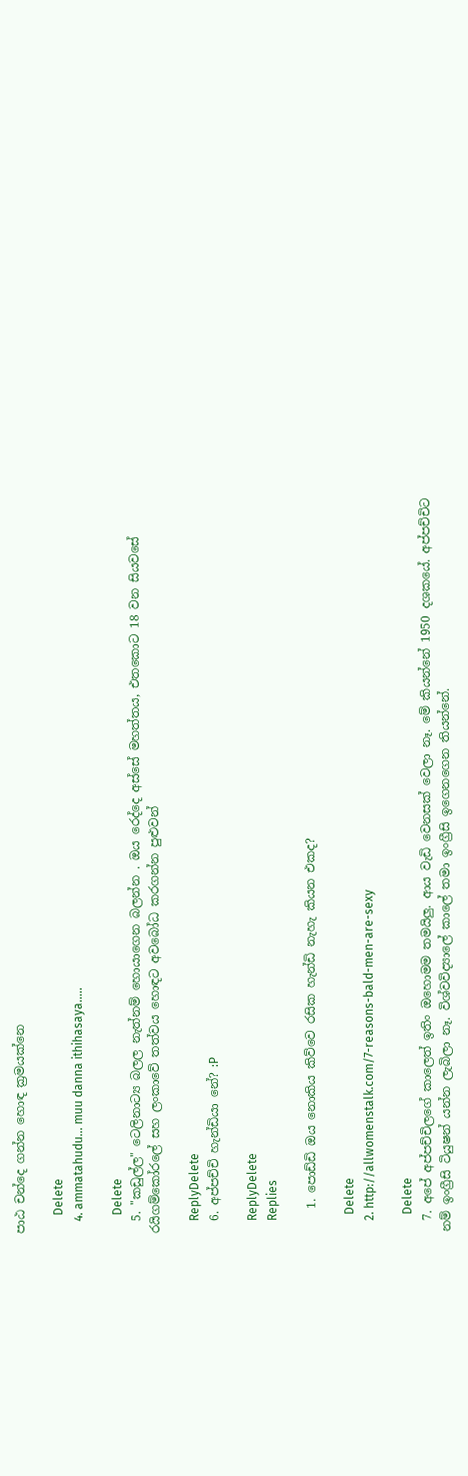පාඨ චන්දෙ ගන්න හොඳ ක්‍රමයක්නෙ

      Delete
    4. ammatahudu... muu danna ithihasaya.....

      Delete
  5. "කඩුල්ල" ටෙලිනාට්‍ය බලල නැත්නම් හොයාගෙන බලන්න . ඔය රෙද්දෙ අස්සේ මහත්තය, එතකොට 18 වන සියවසේ රයිගම්කෝරලේ සහ ලංකාවේ තත්වය හොඳට අවබෝධ කරගන්න පුළුවන්

    ReplyDelete
  6. අප්පච්චි හැන්ඩියා නේ? :P

    ReplyDelete
    Replies

    1. පොඩ්ඩි ඔය නොකිය කිව්වෙ රසික හැන්ඩි නැහැ කියන එකද?

      Delete
    2. http://allwomenstalk.com/7-reasons-bald-men-are-sexy

      Delete
  7. අපේ අප්පච්චිලගේ කාලෙත් ඉතිං ඔහොමම තමයිලු. ආය වැඩි වෙනසක් වෙලා නෑ. මේ කියන්නේ 1950 දශකයේ. අප්පච්චිට නම් ඉංග්‍රීසි ටියුෂන් යන්න ලැබිලා නෑ. විශ්වවිද්‍යාලේ කාලේ තමා ඉංග්‍රීසි ඉගෙනගෙන තියන්නේ.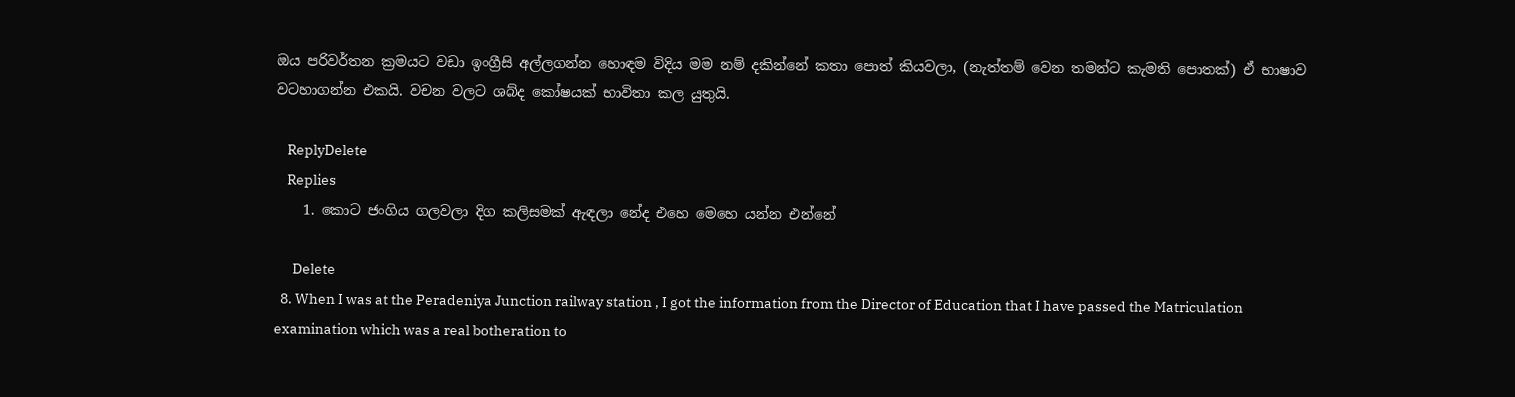ඔය පරිවර්තන ක්‍රමයට වඩා ඉංග්‍රීසි අල්ලගන්න හොඳම විදිය මම නම් දකින්නේ කතා පොත් කියවලා, (නැත්තම් වෙන තමන්ට කැමති පොතක්) ඒ භාෂාව වටහාගන්න එකයි. වචන වලට ශබ්ද කෝෂයක් භාවිතා කල යුතුයි.

    ReplyDelete
    Replies
    1. කොට ජංගිය ගලවලා දිග කලිසමක් ඇඳලා නේද එහෙ මෙහෙ යන්න එන්නේ

      Delete
  8. When I was at the Peradeniya Junction railway station , I got the information from the Director of Education that I have passed the Matriculation examination which was a real botheration to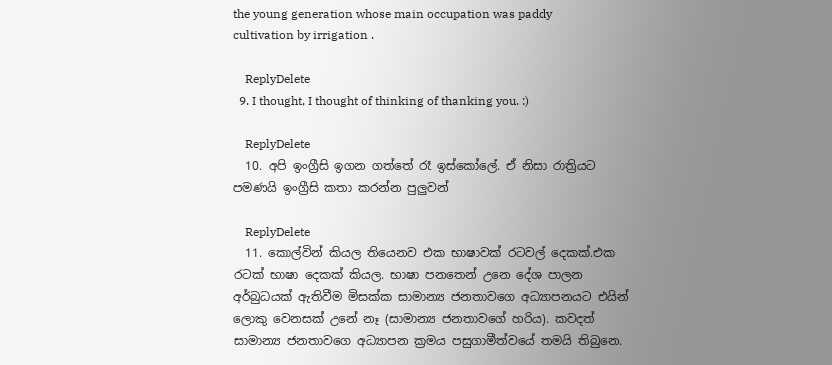the young generation whose main occupation was paddy cultivation by irrigation .

    ReplyDelete
  9. I thought, I thought of thinking of thanking you. :)

    ReplyDelete
  10. අපි ඉංග්‍රීසි ඉගන ගත්තේ රෑ ඉස්කෝලේ. ඒ නිසා රාත්‍රියට පමණයි ඉංග්‍රීසි කතා කරන්න පුලුවන්

    ReplyDelete
  11. කොල්වින් කියල තියෙනව එක භාෂාවක් රටවල් දෙකක්.එක රටක් භාෂා දෙකක් කියල. භාෂා පනතෙන් උනෙ දේශ පාලන අර්බුධයක් ඇතිවීම මිසක්ක සාමාන්‍ය ජනතාවගෙ අධ්‍යාපනයට එයින් ලොකු වෙනසක් උනේ නෑ (සාමාන්‍ය ජනතාවගේ හරිය). කවදත් සාමාන්‍ය ජනතාවගෙ අධ්‍යාපන ක්‍රමය පසුගාමීත්වයේ තමයි තිබුනෙ.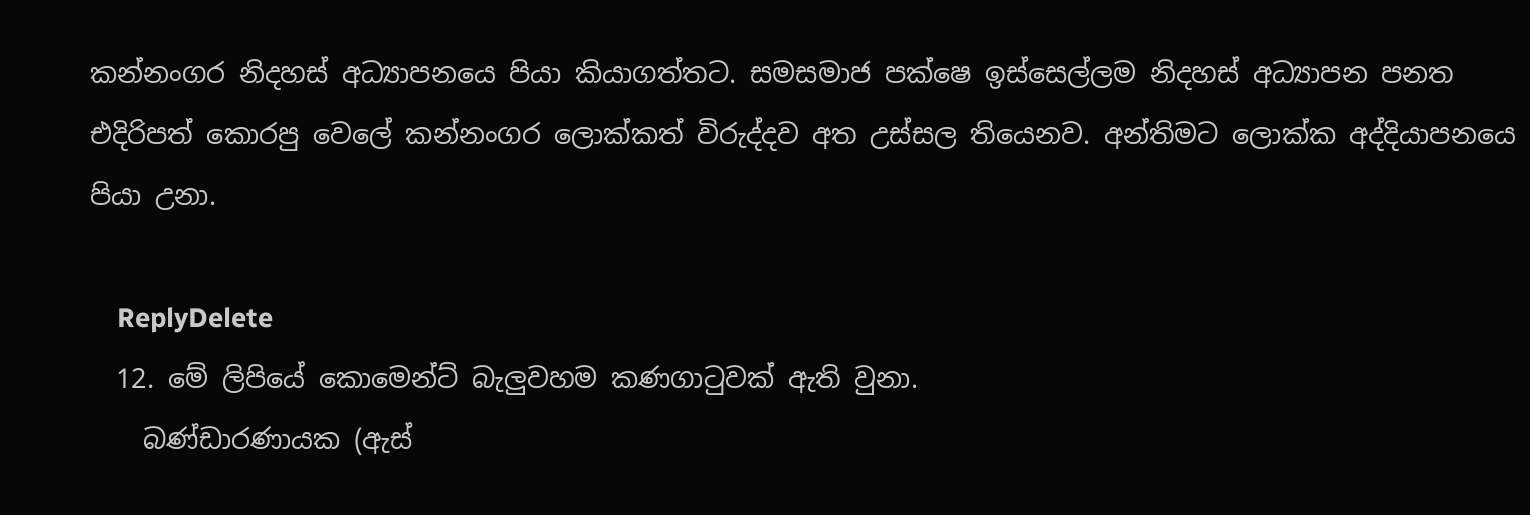කන්නංගර නිදහස් අධ්‍යාපනයෙ පියා කියාගත්තට. සමසමාජ පක්ෂෙ ඉස්සෙල්ලම නිදහස් අධ්‍යාපන පනත එදිරිපත් කොරපු වෙලේ කන්නංගර ලොක්කත් විරුද්දව අත උස්සල තියෙනව. අන්තිමට ලොක්ක අද්දියාපනයෙ පියා උනා.

    ReplyDelete
  12. මේ ලිපියේ කොමෙන්ට් බැලුවහම කණගාටුවක් ඇති වුනා.
    බණ්ඩාරණායක (ඇස්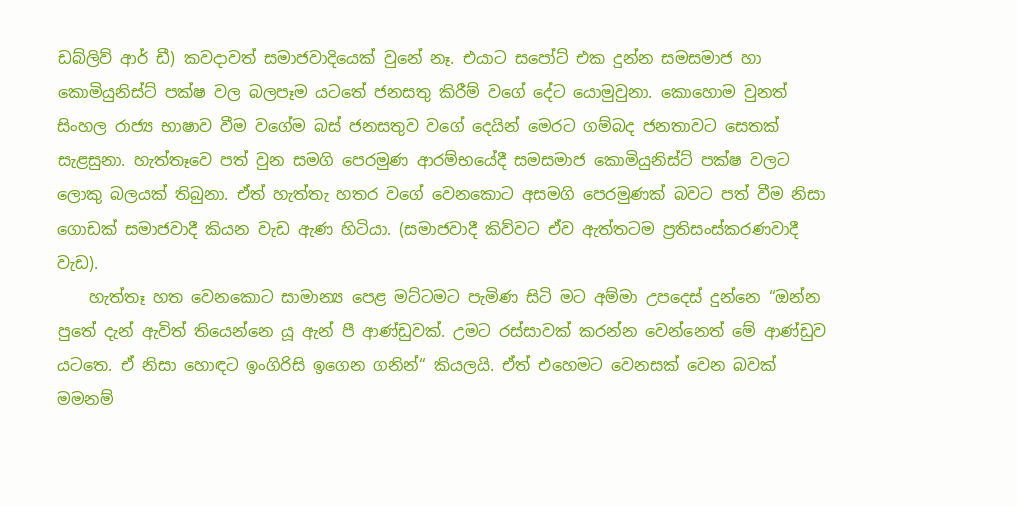ඩබ්ලිව් ආර් ඩී) කවදාවත් සමාජවාදියෙක් වුනේ නෑ. එයාට සපෝට් එක දුන්න සමසමාජ හා කොමියුනිස්ට් පක්ෂ වල බලපෑම යටතේ ජනසතු කිරීම් වගේ දේට යොමුවුනා. කොහොම වුනත් සිංහල රාජ්‍ය භාෂාව වීම වගේම බස් ජනසතුව වගේ දෙයින් මෙරට ගම්බද ජනතාවට සෙතක් සැළසුනා. හැත්තෑවෙ පත් වුන සමගි පෙරමුණ ආරම්භයේදී සමසමාජ කොමියුනිස්ට් පක්ෂ වලට ලොකු බලයක් තිබුනා. ඒත් හැත්තැ හතර වගේ වෙනකොට අසමගි පෙරමුණක් බවට පත් වීම නිසා ගොඩක් සමාජවාදී කියන වැඩ ඇණ හිටියා. (සමාජවාදී කිව්වට ඒව ඇත්තටම ප්‍රතිසංස්කරණවාදී වැඩ).
    හැත්තෑ හත වෙනකොට සාමාන්‍ය පෙළ මට්ටමට පැමිණ සිටි මට අම්මා උපදෙස් දුන්නෙ “ඔන්න පුතේ දැන් ඇවිත් තියෙන්නෙ යූ ඇන් පී ආණ්ඩුවක්. උමට රස්සාවක් කරන්න වෙන්නෙත් මේ ආණ්ඩුව යටතෙ. ඒ නිසා හොඳට ඉංගිරිසි ඉගෙන ගනින්“ කියලයි. ඒත් එහෙමට වෙනසක් වෙන බවක් මමනම්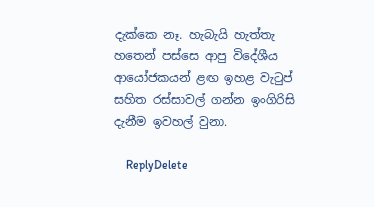දැක්කෙ නෑ. හැබැයි හැත්තැ හතෙන් පස්සෙ ආපු විදේශීය ආයෝජකයන් ළඟ ඉහළ වැටුප් සහිත රස්සාවල් ගන්න ඉංගිරිසි දැනීම ඉවහල් වුනා.

    ReplyDelete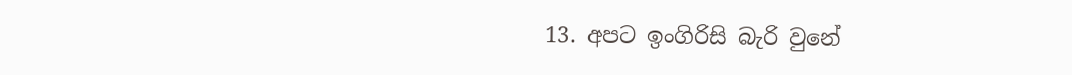13. අපට ඉංගිරිසි බැරි වුනේ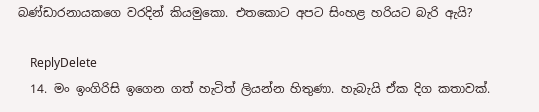බණ්ඩාරනායකගෙ වරදින් කියමුකො. එතකොට අපට සිංහළ හරියට බැරි ඇයි?

    ReplyDelete
  14. මං ඉංගිරිසි ඉගෙන ගත් හැටිත් ලියන්න හිතුණා. හැබැයි ඒක දිග කතාවක්.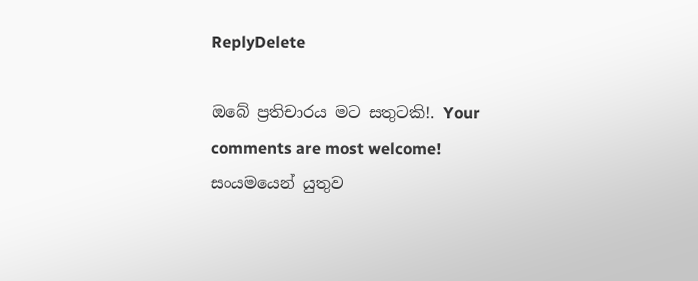ReplyDelete

ඔබේ ප්‍රතිචාරය මට සතුටකි!. Your comments are most welcome!
සංයමයෙන් යුතුව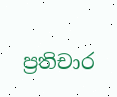ප්‍රතිචාර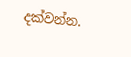දක්වන්න.